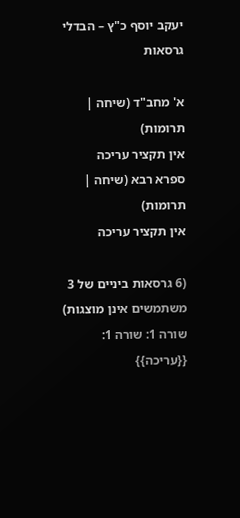יעקב יוסף כ"ץ – הבדלי גרסאות

א' מחב"ד (שיחה | תרומות)
אין תקציר עריכה
ספרא רבא (שיחה | תרומות)
אין תקציר עריכה

(6 גרסאות ביניים של 3 משתמשים אינן מוצגות)
שורה 1: שורה 1:
{{עריכה}}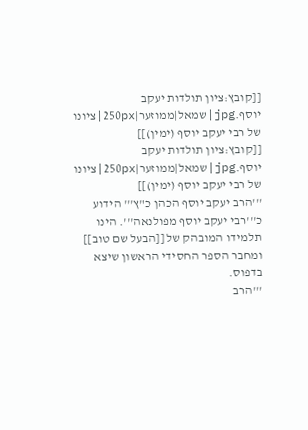[[קובץ:ציון תולדות יעקב יוסף.jpg|שמאל|ממוזער|250px|ציונו של רבי יעקב יוסף (ימין)]]
[[קובץ:ציון תולדות יעקב יוסף.jpg|שמאל|ממוזער|250px|ציונו של רבי יעקב יוסף (ימין)]]
'''הרב יעקב יוסף הכהן כ"ץ''' הידוע כ'''רבי יעקב יוסף מפולנאה'''. הינו תלמידו המובהק של [[הבעל שם טוב]] ומחבר הספר החסידי הראשון שיצא בדפוס.
'''הרב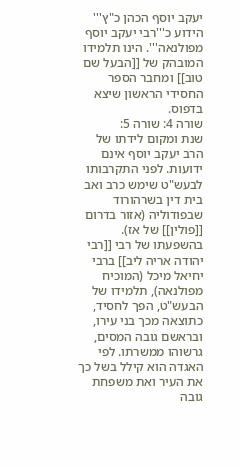יעקב יוסף הכהן כ"ץ''' הידוע כ'''רבי יעקב יוסף מפולנאה'''. הינו תלמידו המובהק של [[הבעל שם טוב]] ומחבר הספר החסידי הראשון שיצא בדפוס.
שורה 4: שורה 5:
שנת ומקום לידתו של הרב יעקב יוסף אינם ידועות. לפני התקרבותו לבעש"ט שימש כרב ואב בית דין בשרהורוד שבפודוליה (אזור בדרום [[פולין]] של אז). בהשפעתו של רבי [[רבי יהודה אריה ליב]] ברבי יחיאל מיכל (המוכיח מפולנאה), תלמידו של הבעש"ט, הפך לחסיד, כתוצאה מכך בני עירו, ובראשם גובה המסים, גרשוהו ממשרתו. לפי האגדה הוא קילל בשל כך את העיר ואת משפחת גובה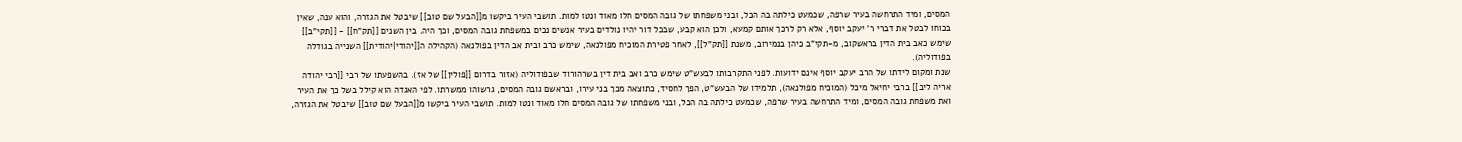המסים, ומיד התרחשה בעיר שרפה, שכמעט כילתה בה הכל, ובני משפחתו של גובה המסים חלו מאוד ונטו למות. תושבי העיר ביקשו מ[[הבעל שם טוב]] שיבטל את הגזרה, והוא ענה, שאין בכוחו לבטל את דברי ר' יעקב יוסף, אלא רק לרכך אותם קמעא, ולכן הוא קבע, שבכל דור יהיו נולדים בעיר אנשים נכים במשפחת גובה המסים, וכך היה. בין השנים [[תק"ח]] - [[תקי"ב]] שימש כאב בית הדין בראשקוב, מ-תקי"ב כיהן בנמירוב, משנת [[תק"ל]], לאחר פטירת המוכיח מפולנאה, שימש כרב ובית אב הדין בפולנאה (הקהילה ה[[יהודי|יהודית]] השנייה בגודלה בפודוליה).
שנת ומקום לידתו של הרב יעקב יוסף אינם ידועות. לפני התקרבותו לבעש"ט שימש כרב ואב בית דין בשרהורוד שבפודוליה (אזור בדרום [[פולין]] של אז). בהשפעתו של רבי [[רבי יהודה אריה ליב]] ברבי יחיאל מיכל (המוכיח מפולנאה), תלמידו של הבעש"ט, הפך לחסיד, כתוצאה מכך בני עירו, ובראשם גובה המסים, גרשוהו ממשרתו. לפי האגדה הוא קילל בשל כך את העיר ואת משפחת גובה המסים, ומיד התרחשה בעיר שרפה, שכמעט כילתה בה הכל, ובני משפחתו של גובה המסים חלו מאוד ונטו למות. תושבי העיר ביקשו מ[[הבעל שם טוב]] שיבטל את הגזרה,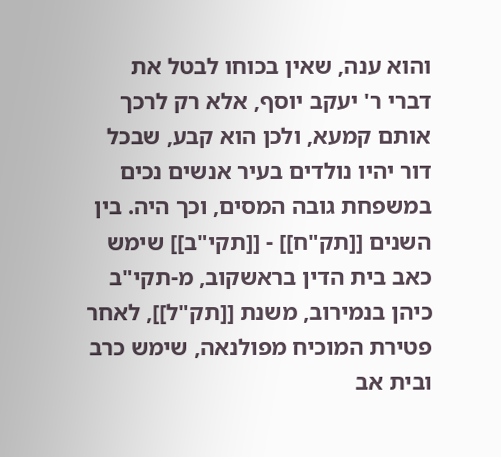והוא ענה, שאין בכוחו לבטל את דברי ר' יעקב יוסף, אלא רק לרכך אותם קמעא, ולכן הוא קבע, שבכל דור יהיו נולדים בעיר אנשים נכים במשפחת גובה המסים, וכך היה. בין השנים [[תק"ח]] - [[תקי"ב]] שימש כאב בית הדין בראשקוב, מ-תקי"ב כיהן בנמירוב, משנת [[תק"ל]], לאחר פטירת המוכיח מפולנאה, שימש כרב ובית אב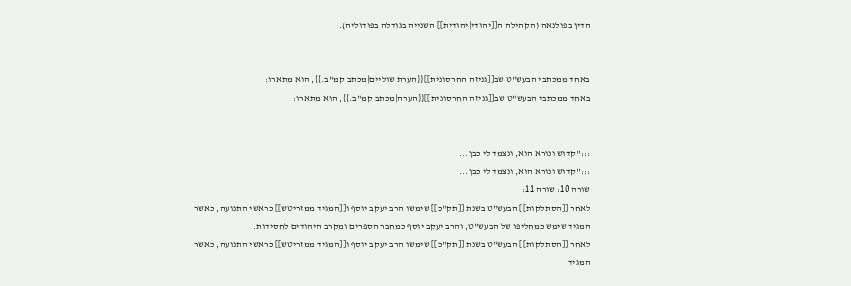הדין בפולנאה (הקהילה ה[[יהודי|יהודית]] השנייה בגודלה בפודוליה).


באחד ממכתבי הבעש"ט שב[[גניזה החרסונית]]{{הערת שוליים|מכתב קמ"ב.}}, הוא מתארו:
באחד ממכתבי הבעש"ט שב[[גניזה החרסונית]]{{הערה|מכתב קמ"ב.}}, הוא מתארו:


:::''קדוש ונורא הוא, ונצמד לי כבן...
:::''קדוש ונורא הוא, ונצמד לי כבן...
שורה 10: שורה 11:
לאחר [[הסתלקות]] הבעש"ט בשנת [[תק"כ]] שימשו הרב יעקב יוסף ו[[המגיד ממזריטש]] כראשי התנועה, כאשר המגיד שימש כמחליפו של הבעש"ט, והרב יעקב יוסף כמחבר הספרים ומקרב היהודים לחסידות.
לאחר [[הסתלקות]] הבעש"ט בשנת [[תק"כ]] שימשו הרב יעקב יוסף ו[[המגיד ממזריטש]] כראשי התנועה, כאשר המגיד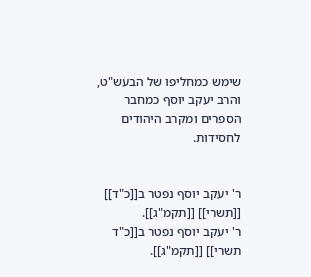שימש כמחליפו של הבעש"ט, והרב יעקב יוסף כמחבר הספרים ומקרב היהודים לחסידות.


ר' יעקב יוסף נפטר ב[[כ"ד]] [[תשרי]] [[תקמ"ג]].
ר' יעקב יוסף נפטר ב[[כ"ד תשרי]] [[תקמ"ג]].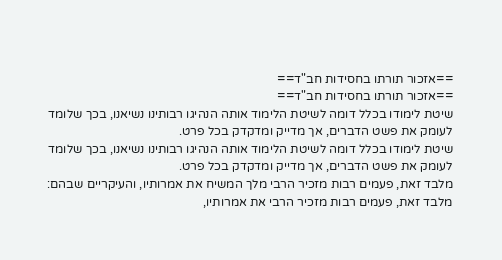==אזכור תורתו בחסידות חב"ד==
==אזכור תורתו בחסידות חב"ד==
שיטת לימודו בכלל דומה לשיטת הלימוד אותה הנהיגו רבותינו נשיאנו, בכך שלומד לעומק את פשט הדברים, אך מדייק ומדקדק בכל פרט.
שיטת לימודו בכלל דומה לשיטת הלימוד אותה הנהיגו רבותינו נשיאנו, בכך שלומד לעומק את פשט הדברים, אך מדייק ומדקדק בכל פרט.
מלבד זאת, פעמים רבות מזכיר הרבי מלך המשיח את אמרותיו, והעיקריים שבהם:
מלבד זאת, פעמים רבות מזכיר הרבי את אמרותיו,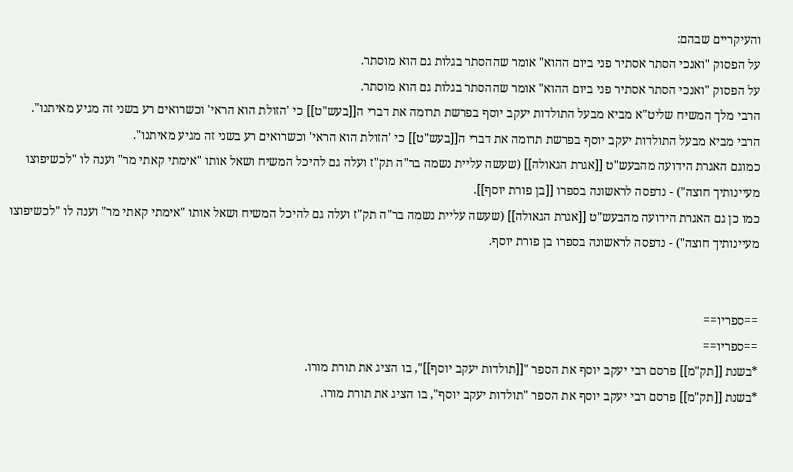והעיקריים שבהם:
על הפסוק "ואנכי הסתר אסתיר פני ביום ההוא" אומר שההסתר בגלות גם הוא מוסתר.
על הפסוק "ואנכי הסתר אסתיר פני ביום ההוא" אומר שההסתר בגלות גם הוא מוסתר.
הרבי מלך המשיח שליט"א מביא מבעל התולדות יעקב יוסף בפרשת תרומה את דברי ה[[בעש"ט]] כי 'הזולת הוא הראי' וכשרואים רע בשני זה מגיע מאיתנו".
הרבי מביא מבעל התולדות יעקב יוסף בפרשת תרומה את דברי ה[[בעש"ט]] כי 'הזולת הוא הראי' וכשרואים רע בשני זה מגיע מאיתנו".
כמוגם האגרת הידועה מהבעש"ט [[אגרת הגאולה]] (שעשה עליית נשמה בר"ה תק"ז ועלה גם להיכל המשיח ושאל אותו "אימתי קאתי מר" וענה לו "לכשיפוצו מעיינותיך חוצה") - נדפסה לראשונה בספרו [[בן פורת יוסף]].
כמו כן גם האגרת הידועה מהבעש"ט [[אגרת הגאולה]] (שעשה עליית נשמה בר"ה תק"ז ועלה גם להיכל המשיח ושאל אותו "אימתי קאתי מר" וענה לו "לכשיפוצו מעיינותיך חוצה") - נדפסה לראשונה בספרו בן פורת יוסף.


==ספריו==
==ספריו==
*בשנת [[תק"מ]] פרסם רבי יעקב יוסף את הספר "[[תולדות יעקב יוסף]]", בו הציג את תורת מורו.
*בשנת [[תק"מ]] פרסם רבי יעקב יוסף את הספר "תולדות יעקב יוסף", בו הציג את תורת מורו.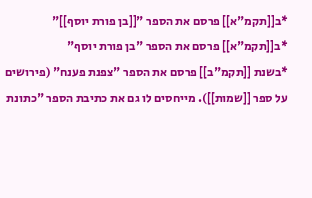*ב[[תקמ"א]] פרסם את הספר "[[בן פורת יוסף]]"
*ב[[תקמ"א]] פרסם את הספר "בן פורת יוסף"
*בשנת [[תקמ"ב]] פרסם את הספר "צפנת פענח" (פירושים על ספר [[שמות]]). מייחסים לו גם את כתיבת הספר "כתונת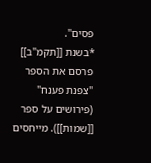פסים".
*בשנת [[תקמ"ב]] פרסם את הספר "צפנת פענח" (פירושים על ספר [[שמות]]). מייחסים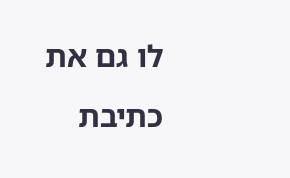לו גם את כתיבת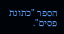הספר "כתונת פסים".